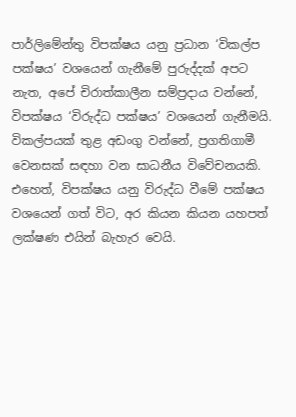පාර්ලිමේන්තු විපක්ෂය යනු ප්‍රධාන ‘විකල්ප පක්ෂය’ වශයෙන් ගැනීමේ පුරුද්දක් අපට නැත, අපේ චිරාත්කාලීන සම්ප්‍රදාය වන්නේ, විපක්ෂය ‘විරුද්ධ පක්ෂය’ වශයෙන් ගැනීමයි. විකල්පයක් තුළ අඩංගු වන්නේ, ප්‍රගතිගාමී වෙනසක් සඳහා වන සාධනීය විවේචනයකි. එහෙත්, විපක්ෂය යනු විරුද්ධ වීමේ පක්ෂය වශයෙන් ගත් විට, අර කියන කියන යහපත් ලක්ෂණ එයින් බැහැර වෙයි.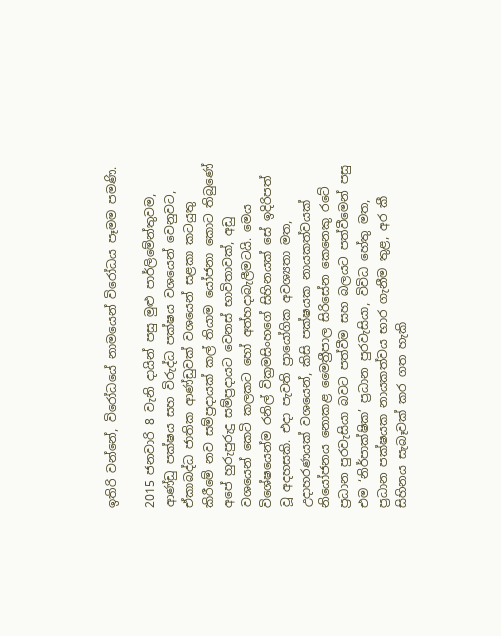ඉතිරි වන්නේ, විරෝධයේ නාමයෙන් විරෝධය පෑමම පමණි.

2015 ජනවාරි 8 වැනි දායින් පසු මුළු පාර්ලිමේන්තුවම, ආණ්ඩු පක්ෂය සහ විරුද්ධ පක්ෂය වශයෙන් වෙනුවට, ඒකාබද්ධ ජාතික ආණ්ඩුවක් වශයෙන් සළකා කටයුතු කිරීමේ නව සම්ප්‍රදායක් කල් තියාම යෝජනා කොට තිබුණේ අපේ හුරුපුරුදු සම්ප්‍රදායට වෙනස් භාවිතාවක්, අඩු වශයෙන් කෙටි කලකට හෝ අත්හදාබැලීමටයි. මෙය විශේෂයෙන්ම රනිල් වික්‍රමසිංහගේ සිහිනයක් සේ ඉදිරිපත් වූ අදහසකි. එදා පැවති ප්‍රායෝගික අවශ්‍යතා මත, උදාහරණයක් වශයෙන්, කිසි පක්ෂයක නායකත්වයක් නියෝජනය නොකළ මෛත්‍රීපාල සිරිසේන කෙනෙකු රටේ ප්‍රධාන පුරවැසියා බවට පත්වීම සහ බලයට පත්වීමෙන් පසු එම ‘නිර්පාක්ෂික’ ප්‍රධාන පුරවැසියා, විවිධ හේතු මත, ප්‍රධාන පක්ෂයක නායකත්වය භාර ගැනීම තුළ, අර කී සිහිනය සැබෑවක් කර ගත හැකි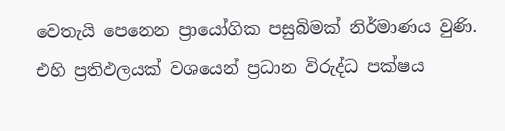වෙතැයි පෙනෙන ප්‍රායෝගික පසුබිමක් නිර්මාණය වුණි. එහි ප්‍රතිඵලයක් වශයෙන් ප්‍රධාන විරුද්ධ පක්ෂය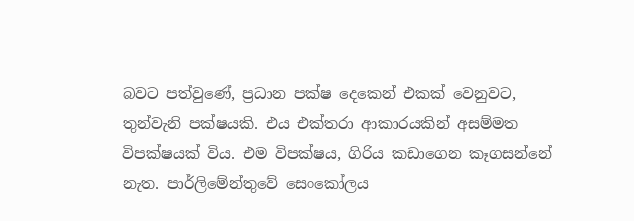බවට පත්වුණේ, ප්‍රධාන පක්ෂ දෙකෙන් එකක් වෙනුවට, තුන්වැනි පක්ෂයකි. එය එක්තරා ආකාරයකින් අසම්මත විපක්ෂයක් විය. එම විපක්ෂය, ගිරිය කඩාගෙන කෑගසන්නේ නැත. පාර්ලිමේන්තුවේ සෙංකෝලය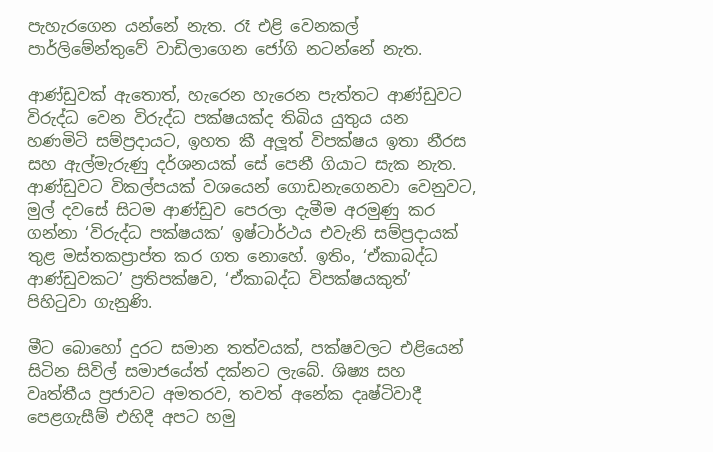පැහැරගෙන යන්නේ නැත. රෑ එළි වෙනකල් පාර්ලිමේන්තුවේ වාඩිලාගෙන ජෝගි නටන්නේ නැත.

ආණ්ඩුවක් ඇතොත්, හැරෙන හැරෙන පැත්තට ආණ්ඩුවට විරුද්ධ වෙන විරුද්ධ පක්ෂයක්ද තිබිය යුතුය යන හණමිටි සම්ප්‍රදායට, ඉහත කී අලූත් විපක්ෂය ඉතා නීරස සහ ඇල්මැරුණු දර්ශනයක් සේ පෙනී ගියාට සැක නැත. ආණ්ඩුවට විකල්පයක් වශයෙන් ගොඩනැගෙනවා වෙනුවට, මුල් දවසේ සිටම ආණ්ඩුව පෙරලා දැමීම අරමුණු කර ගන්නා ‘විරුද්ධ පක්ෂයක’ ඉෂ්ටාර්ථය එවැනි සම්ප්‍රදායක් තුළ මස්තකප්‍රාප්ත කර ගත නොහේ. ඉතිං, ‘ඒකාබද්ධ ආණ්ඩුවකට’ ප්‍රතිපක්ෂව, ‘ඒකාබද්ධ විපක්ෂයකුත්’ පිහිටුවා ගැනුණි.

මීට බොහෝ දුරට සමාන තත්වයක්, පක්ෂවලට එළියෙන් සිටින සිවිල් සමාජයේත් දක්නට ලැබේ. ශිෂ්‍ය සහ වෘත්තීය ප්‍රජාවට අමතරව, තවත් අනේක දෘෂ්ටිවාදී පෙළගැසීම් එහිදී අපට හමු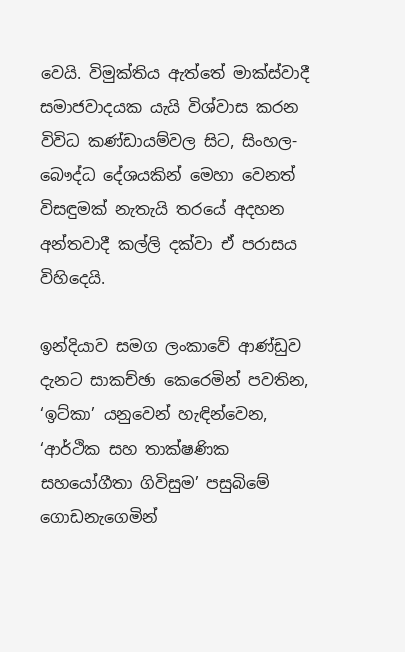වෙයි. විමුක්තිය ඇත්තේ මාක්ස්වාදී සමාජවාදයක යැයි විශ්වාස කරන විවිධ කණ්ඩායම්වල සිට, සිංහල-බෞද්ධ දේශයකින් මෙහා වෙනත් විසඳුමක් නැතැයි තරයේ අදහන අන්තවාදී කල්ලි දක්වා ඒ පරාසය විහිදෙයි.

ඉන්දියාව සමග ලංකාවේ ආණ්ඩුව දැනට සාකච්ඡා කෙරෙමින් පවතින, ‘ඉට්කා’ යනුවෙන් හැඳින්වෙන, ‘ආර්ථික සහ තාක්ෂණික සහයෝගීතා ගිවිසුම’ පසුබිමේ ගොඩනැගෙමින්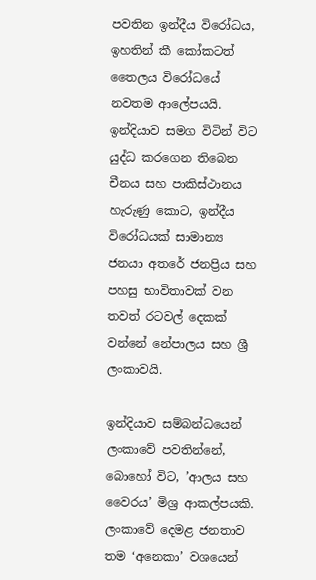පවතින ඉන්දීය විරෝධය, ඉහතින් කී කෝකටත් තෛලය විරෝධයේ නවතම ආලේපයයි. ඉන්දියාව සමග විටින් විට යුද්ධ කරගෙන තිබෙන චීනය සහ පාකිස්ථානය හැරුණු කොට, ඉන්දීය විරෝධයක් සාමාන්‍ය ජනයා අතරේ ජනප්‍රිය සහ පහසු භාවිතාවක් වන තවත් රටවල් දෙකක් වන්නේ නේපාලය සහ ශ්‍රී ලංකාවයි.

ඉන්දියාව සම්බන්ධයෙන් ලංකාවේ පවතින්නේ, බොහෝ විට, ’ආලය සහ වෛරය’ මිශ්‍ර ආකල්පයකි. ලංකාවේ දෙමළ ජනතාව තම ‘අනෙකා’ වශයෙන්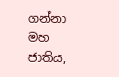ගන්නා මහ ජාතිය,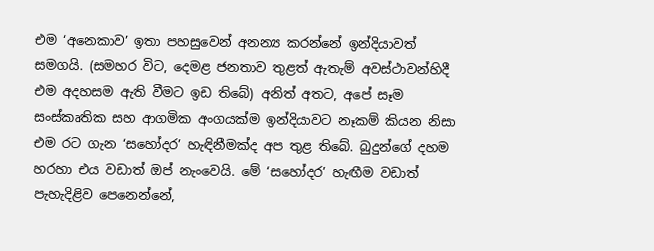එම ‘අනෙකාව’ ඉතා පහසුවෙන් අනන්‍ය කරන්නේ ඉන්දියාවත් සමගයි. (සමහර විට, දෙමළ ජනතාව තුළත් ඇතැම් අවස්ථාවන්හිදී එම අදහසම ඇති වීමට ඉඩ තිබේ) අනිත් අතට, අපේ සෑම සංස්කෘතික සහ ආගමික අංගයක්ම ඉන්දියාවට නෑකම් කියන නිසා එම රට ගැන ‘සහෝදර’ හැඳිනීමක්ද අප තුළ තිබේ. බුදුන්ගේ දහම හරහා එය වඩාත් ඔප් නැංවෙයි. මේ ‘සහෝදර’ හැඟීම වඩාත් පැහැදිළිව පෙනෙන්නේ,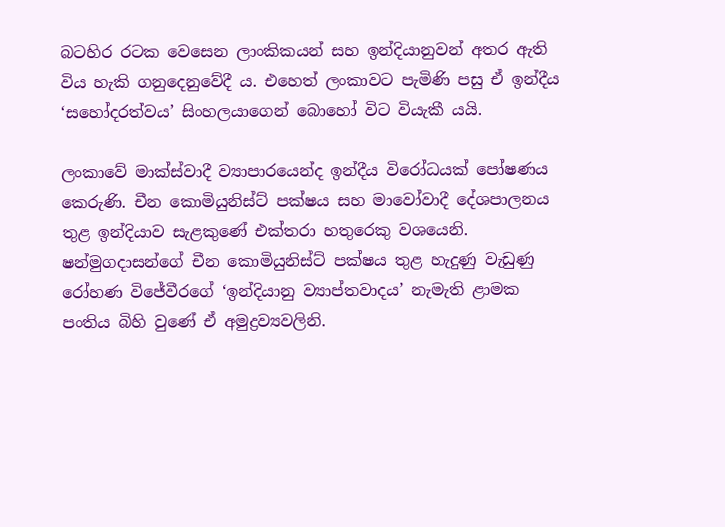බටහිර රටක වෙසෙන ලාංකිකයන් සහ ඉන්දියානුවන් අතර ඇති විය හැකි ගනුදෙනුවේදී ය. එහෙත් ලංකාවට පැමිණි පසු ඒ ඉන්දීය ‘සහෝදරත්වය’ සිංහලයාගෙන් බොහෝ විට වියැකී යයි.

ලංකාවේ මාක්ස්වාදී ව්‍යාපාරයෙන්ද ඉන්දීය විරෝධයක් පෝෂණය කෙරුණි. චීන කොමියුනිස්ට් පක්ෂය සහ මාවෝවාදී දේශපාලනය තුළ ඉන්දියාව සැළකුණේ එක්තරා හතුරෙකු වශයෙනි. ෂන්මුගදාසන්ගේ චීන කොමියුනිස්ට් පක්ෂය තුළ හැදුණු වැඩුණු රෝහණ විජේවීරගේ ‘ඉන්දියානු ව්‍යාප්තවාදය’ නැමැති ළාමක පංතිය බිහි වුණේ ඒ අමුද්‍රව්‍යවලිනි.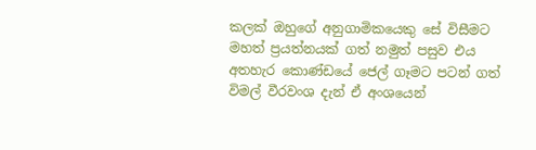කලක් ඔහුගේ අනුගාමිකයෙකු සේ විසීමට මහත් ප්‍රයත්නයක් ගත් නමුත් පසුව එය අතහැර කොණ්ඩයේ ජෙල් ගෑමට පටන් ගත් විමල් වීරවංශ දැන් ඒ අංශයෙන්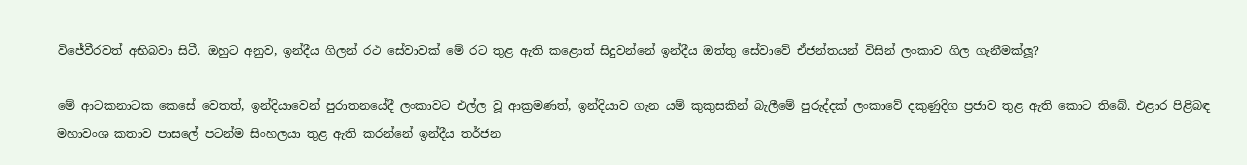විජේවීරවත් අභිබවා සිටී. ඔහුට අනුව, ඉන්දීය ගිලන් රථ සේවාවක් මේ රට තුළ ඇති කළොත් සිදුවන්නේ ඉන්දීය ඔත්තු සේවාවේ ඒජන්තයන් විසින් ලංකාව ගිල ගැනීමක්ලූ?

මේ ආටකනාටක කෙසේ වෙතත්, ඉන්දියාවෙන් පුරාතනයේදී ලංකාවට එල්ල වූ ආක්‍රමණත්, ඉන්දියාව ගැන යම් කුකුසකින් බැලීමේ පුරුද්දක් ලංකාවේ දකුණුදිග ප්‍රජාව තුළ ඇති කොට තිබේ. එළාර පිළිබඳ මහාවංශ කතාව පාසලේ පටන්ම සිංහලයා තුළ ඇති කරන්නේ ඉන්දීය තර්ජන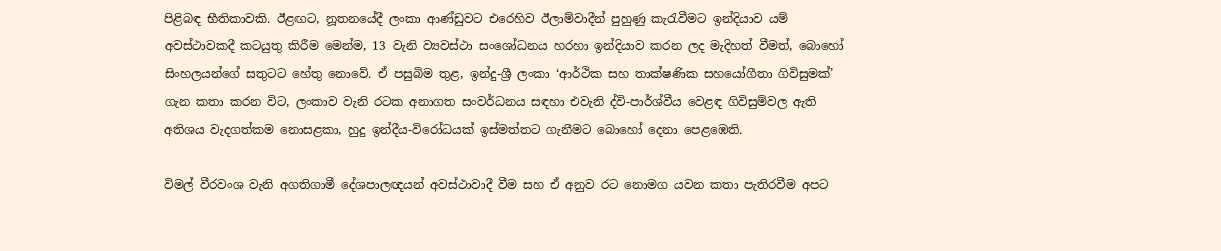පිළිබඳ භීතිකාවකි. ඊළඟට, නූතනයේදී ලංකා ආණ්ඩුවට එරෙහිව ඊලාම්වාදීන් පුහුණු කැරැවීමට ඉන්දියාව යම් අවස්ථාවකදී කටයුතු කිරීම මෙන්ම, 13 වැනි ව්‍යවස්ථා සංශෝධනය හරහා ඉන්දියාව කරන ලද මැදිහත් වීමත්, බොහෝ සිංහලයන්ගේ සතුටට හේතු නොවේ. ඒ පසුබිම තුළ, ඉන්දු-ශ්‍රී ලංකා ‘ආර්ථික සහ තාක්ෂණික සහයෝගීතා ගිවිසුමක්’ ගැන කතා කරන විට, ලංකාව වැනි රටක අනාගත සංවර්ධනය සඳහා එවැනි ද්වි-පාර්ශ්වීය වෙළඳ ගිවිසුම්වල ඇති අතිශය වැදගත්කම නොසළකා, හුදු ඉන්දීය-විරෝධයක් ඉස්මත්තට ගැනීමට බොහෝ දෙනා පෙළඹෙති.

විමල් වීරවංශ වැනි අගතිගාමී දේශපාලඥයන් අවස්ථාවාදී වීම සහ ඒ අනුව රට නොමග යවන කතා පැතිරවීම අපට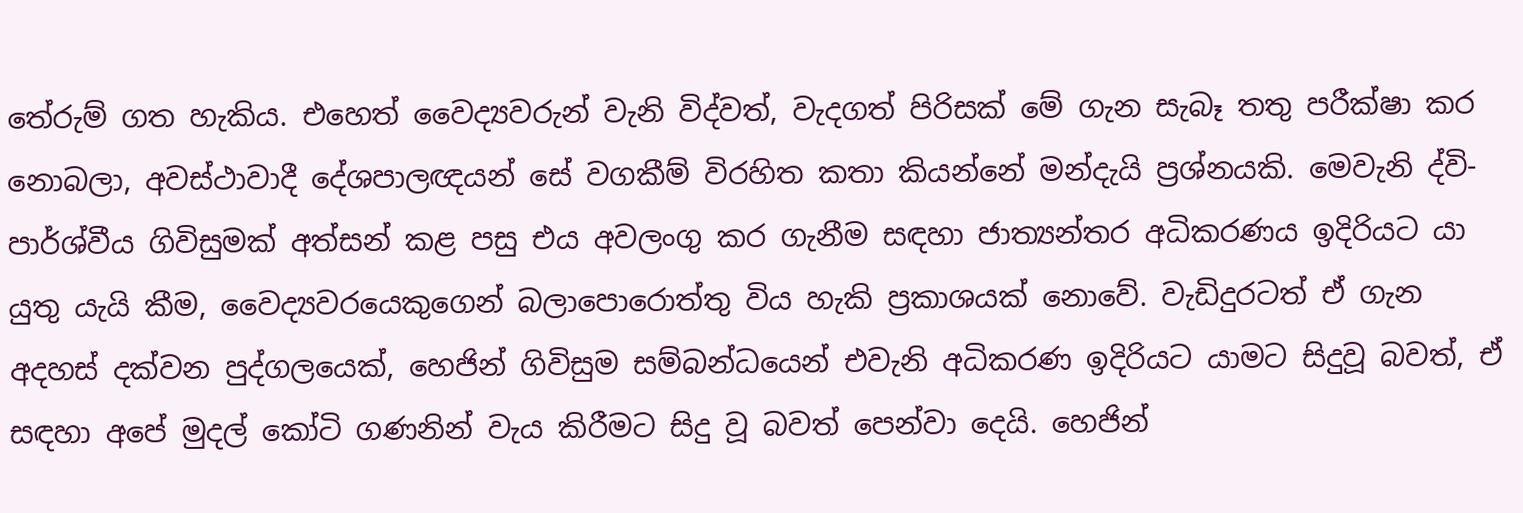තේරුම් ගත හැකිය. එහෙත් වෛද්‍යවරුන් වැනි විද්වත්, වැදගත් පිරිසක් මේ ගැන සැබෑ තතු පරීක්ෂා කර නොබලා, අවස්ථාවාදී දේශපාලඥයන් සේ වගකීම් විරහිත කතා කියන්නේ මන්දැයි ප්‍රශ්නයකි. මෙවැනි ද්වි-පාර්ශ්වීය ගිවිසුමක් අත්සන් කළ පසු එය අවලංගු කර ගැනීම සඳහා ජාත්‍යන්තර අධිකරණය ඉදිරියට යා යුතු යැයි කීම, වෛද්‍යවරයෙකුගෙන් බලාපොරොත්තු විය හැකි ප්‍රකාශයක් නොවේ. වැඩිදුරටත් ඒ ගැන අදහස් දක්වන පුද්ගලයෙක්, හෙජින් ගිවිසුම සම්බන්ධයෙන් එවැනි අධිකරණ ඉදිරියට යාමට සිදුවූ බවත්, ඒ සඳහා අපේ මුදල් කෝටි ගණනින් වැය කිරීමට සිදු වූ බවත් පෙන්වා දෙයි. හෙජින්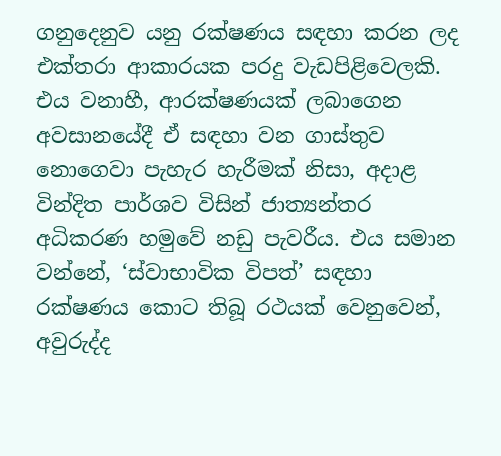ගනුදෙනුව යනු රක්ෂණය සඳහා කරන ලද එක්තරා ආකාරයක පරදු වැඩපිළිවෙලකි. එය වනාහී, ආරක්ෂණයක් ලබාගෙන අවසානයේදී ඒ සඳහා වන ගාස්තුව නොගෙවා පැහැර හැරීමක් නිසා, අදාළ වින්දිත පාර්ශව විසින් ජාත්‍යන්තර අධිකරණ හමුවේ නඩු පැවරීය. එය සමාන වන්නේ, ‘ස්වාභාවික විපත්’ සඳහා රක්ෂණය කොට තිබූ රථයක් වෙනුවෙන්, අවුරුද්ද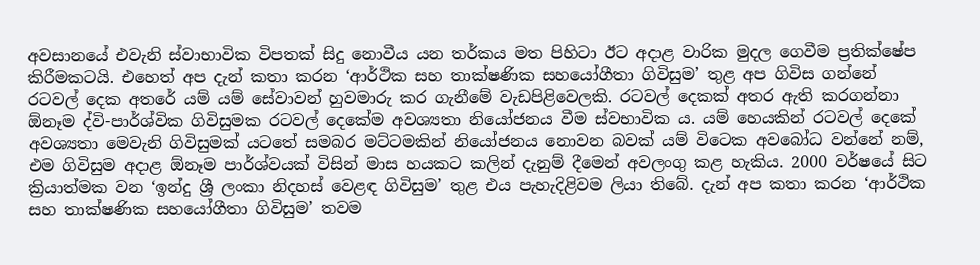අවසානයේ එවැනි ස්වාභාවික විපතක් සිදු නොවීය යන තර්කය මත පිහිටා ඊට අදාළ වාරික මුදල ගෙවීම ප්‍රතික්ෂේප කිරීමකටයි. එහෙත් අප දැන් කතා කරන ‘ආර්ථික සහ තාක්ෂණික සහයෝගීතා ගිවිසුම’ තුළ අප ගිවිස ගන්නේ රටවල් දෙක අතරේ යම් යම් සේවාවන් හුවමාරු කර ගැනීමේ වැඩපිළිවෙලකි. රටවල් දෙකක් අතර ඇති කරගන්නා ඕනෑම ද්වි-පාර්ශ්වික ගිවිසුමක රටවල් දෙකේම අවශ්‍යතා නියෝජනය වීම ස්වභාවික ය. යම් හෙයකින් රටවල් දෙකේ අවශ්‍යතා මෙවැනි ගිවිසුමක් යටතේ සමබර මට්ටමකින් නියෝජනය නොවන බවක් යම් විටෙක අවබෝධ වන්නේ නම්, එම ගිවිසුම අදාළ ඕනෑම පාර්ශ්වයක් විසින් මාස හයකට කලින් දැනුම් දීමෙන් අවලංගු කළ හැකිය. 2000 වර්ෂයේ සිට ක්‍රියාත්මක වන ‘ඉන්දු ශ්‍රී ලංකා නිදහස් වෙළඳ ගිවිසුම’ තුළ එය පැහැදිළිවම ලියා තිබේ. දැන් අප කතා කරන ‘ආර්ථික සහ තාක්ෂණික සහයෝගීතා ගිවිසුම’ තවම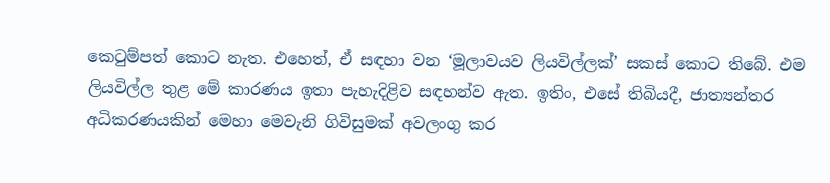කෙටුම්පත් කොට නැත. එහෙත්, ඒ සඳහා වන ‘මූලාවයව ලියවිල්ලක්’ සකස් කොට තිබේ. එම ලියවිල්ල තුළ මේ කාරණය ඉතා පැහැදිළිව සඳහන්ව ඇත. ඉතිං, එසේ තිබියදී, ජාත්‍යන්තර අධිකරණයකින් මෙහා මෙවැනි ගිවිසුමක් අවලංගු කර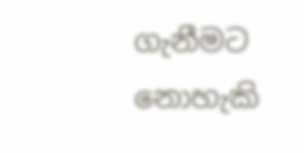ගැනීමට නොහැකි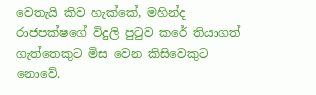වෙතැයි කිව හැක්කේ, මහින්ද රාජපක්ෂගේ විදුලි පුටුව කරේ තියාගත් ගැත්තෙකුට මිස වෙන කිසිවෙකුට නොවේ.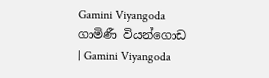Gamini Viyangoda
ගාමිණී වියන්ගොඩ
| Gamini Viyangoda